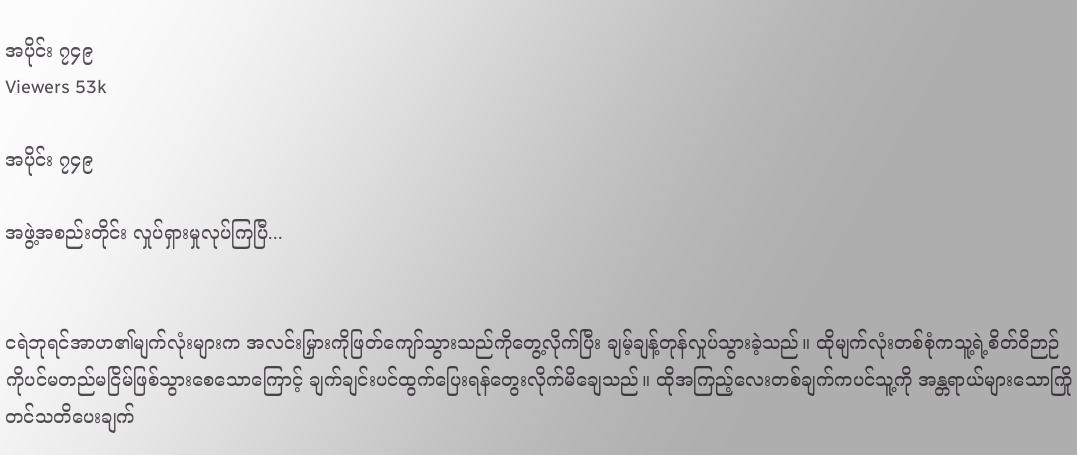အပိုင်း ၇၄၉
Viewers 53k

အပိုင်း ၇၄၉

အဖွဲ့အစည်းတိုင်း လှုပ်ရှားမှုလုပ်ကြပြီ...


ငရဲဘုရင်အာဟ၏မျက်လုံးများက အလင်းမြှားကိုဖြတ်ကျော်သွားသည်ကိုတွေ့လိုက်ပြီး ချမ့်ချန့်တုန်လှုပ်သွားခဲ့သည်။ ထိုမျက်လုံးတစ်စုံကသူ့ရဲ့စိတ်ဝိဉာဉ်ကိုပင်မတည်မငြိမ်ဖြစ်သွားစေသောကြောင့် ချက်ချင်းပင်ထွက်ပြေးရန်တွေးလိုက်မိချေသည်။ ထိုအကြည့်လေးတစ်ချက်ကပင်သူ့ကို အန္တရာယ်များသောကြိုတင်သတိပေးချက်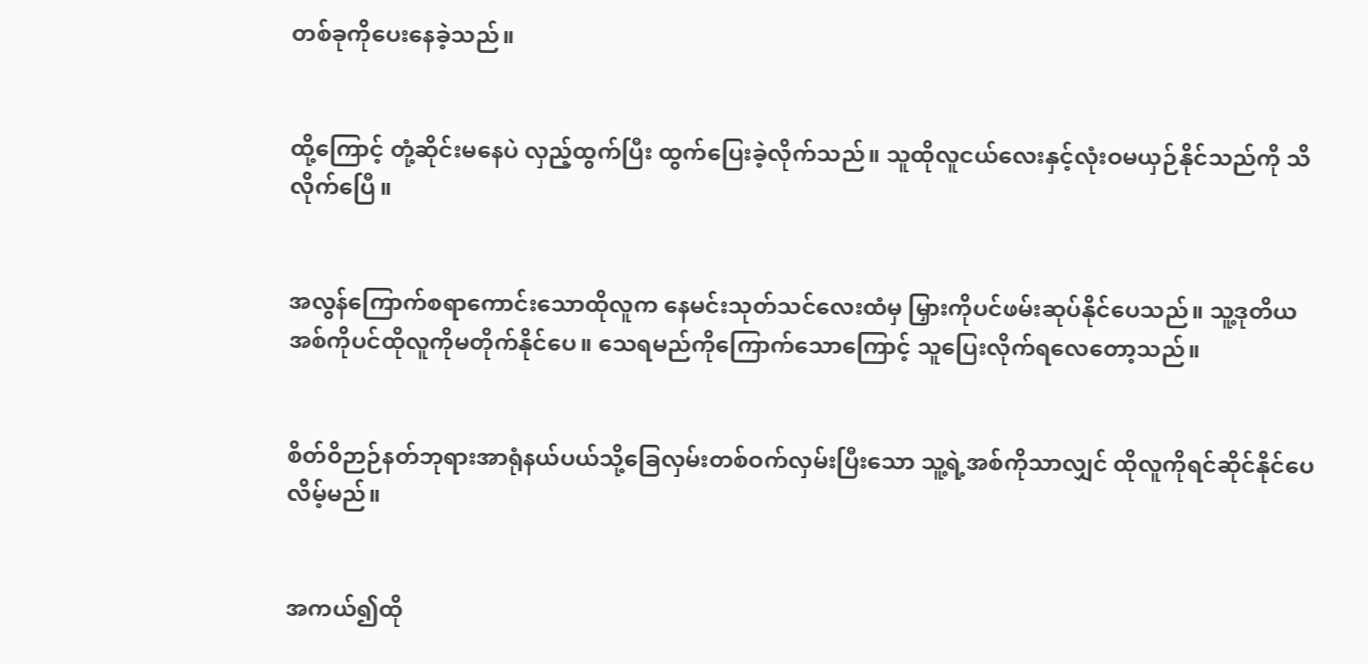တစ်ခုကိုပေးနေခဲ့သည်။


ထို့ကြောင့် တုံ့ဆိုင်းမနေပဲ လှည့်ထွက်ပြီး ထွက်ပြေးခဲ့လိုက်သည်။ သူထိုလူငယ်လေးနှင့်လုံးဝမယှဉ်နိုင်သည်ကို သိလိုက်ပြေီ။


အလွန်ကြောက်စရာကောင်းသောထိုလူက နေမင်းသုတ်သင်လေးထံမှ မြှားကိုပင်ဖမ်းဆုပ်နိုင်ပေသည်။ သူ့ဒုတိယအစ်ကိုပင်ထိုလူကိုမတိုက်နိုင်ပေ။ သေရမည်ကိုကြောက်သောကြောင့် သူပြေးလိုက်ရလေတော့သည်။


စိတ်ဝိဉာဉ်နတ်ဘုရားအာရုံနယ်ပယ်သို့ခြေလှမ်းတစ်ဝက်လှမ်းပြီးသော သူ့ရဲ့အစ်ကိုသာလျှင် ထိုလူကိုရင်ဆိုင်နိုင်ပေလိမ့်မည်။


အကယ်၍ထို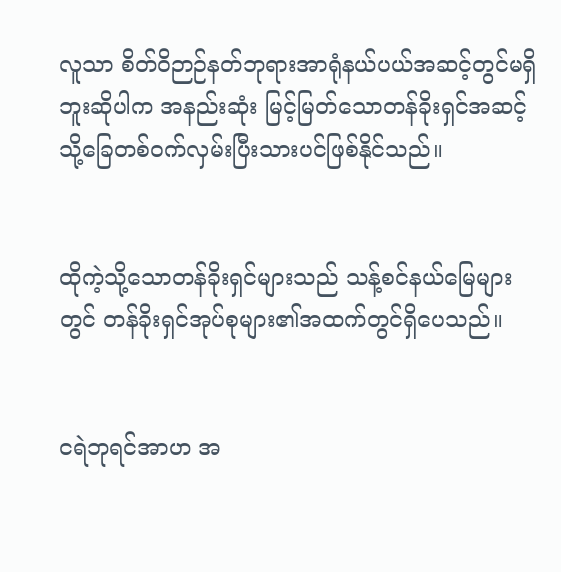လူသာ စိတ်ဝိဉာဉ်နတ်ဘုရားအာရုံနယ်ပယ်အဆင့်တွင်မရှိဘူးဆိုပါက အနည်းဆုံး မြင့်မြတ်သောတန်ခိုးရှင်အဆင့်သို့ခြေတစ်ဝက်လှမ်းပြီးသားပင်ဖြစ်နိုင်သည်။


ထိုကဲ့သို့သောတန်ခိုးရှင်များသည် သန့်စင်နယ်မြေများတွင် တန်ခိုးရှင်အုပ်စုများ၏အထက်တွင်ရှိပေသည်။


ငရဲဘုရင်အာဟ အ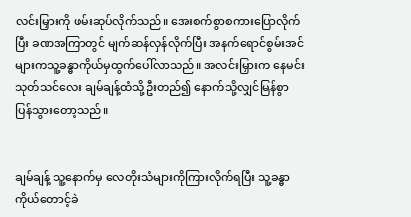လင်းမြှားကို ဖမ်းဆုပ်လိုက်သည်။ အေးစက်စွာစကားပြောလိုက်ပြီး ခဏအကြာတွင် မျက်ဆန်လှန်လိုက်ပြီး အနက်ရောင်စွမ်းအင်များကသူ့ခန္ဓာကိုယ်မှထွက်ပေါ်လာသည်။ အလင်းမြှားက နေမင်းသုတ်သင်လေး ချမ်ချန့်ထံသို့ဦးတည်၍ နောက်သို့လျှင်မြန်စွာ ပြန်သွားတော့သည်။


ချမ်ချန့် သူ့နောက်မှ လေတိုးသံများကိုကြားလိုက်ရပြီး သူ့ခန္ဓာကိုယ်တောင့်ခဲ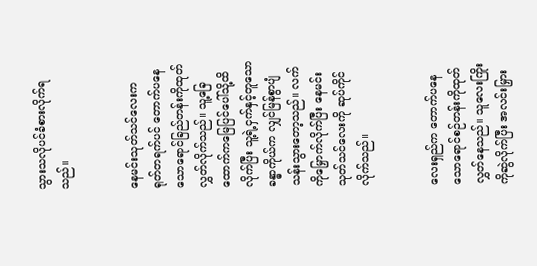သွားသလိုပင်ခံစားလိုက်ရသည်။


နေမင်းသုတ်သင်လေးက ရုတ်တရက်ပင် တောက်ပနေသောရောင်ခြည်တန်းကိုထုတ်လွှတ်လိုက်သည်။ သူ့ခြေထောက်ကမြေပြင်ပေါ်သို့ထိလိုက်ပြီး သူ့ရဲ့ငှက်နှင့်တူသောခန္ဓာကိုယ်က လျှင်မြန်စွာပျံသန်းသွားတော့သည်။ လက်ကိုမြှောက်လိုက်ပြီး နေမင်းသုတ်သင်လေးကို ဆုပ်ကိုင်လိုက်သည်။


လေးရှည်က တောက်ပနေသောရောင်စဉ်တန်းကိုထုတ်လွှတ်နေသည်။ သူလေးကြိုးကိုဆွဲလိုက်ပြီး အလင်းမြှား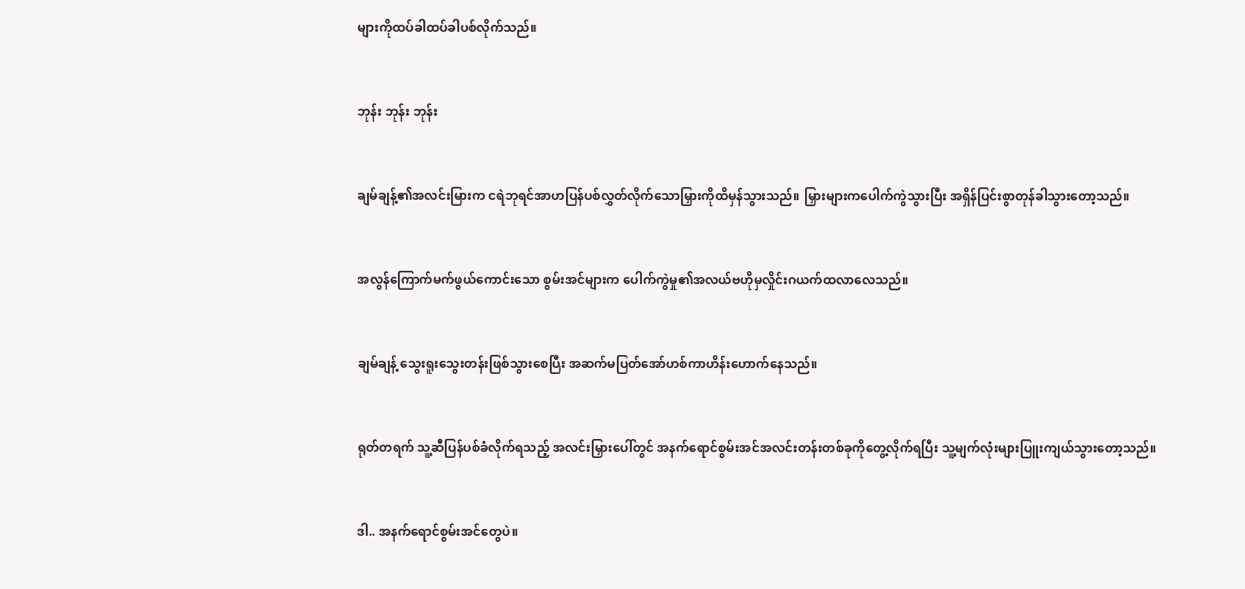များကိုထပ်ခါထပ်ခါပစ်လိုက်သည်။


ဘုန်း ဘုန်း ဘုန်း


ချမ်ချန့်၏အလင်းမြားက ငရဲဘုရင်အာဟပြန်ပစ်လွှတ်လိုက်သောမြှားကိုထိမှန်သွားသည်။ မြှားများကပေါက်ကွဲသွားပြီး အရှိန်ပြင်းစွာတုန်ခါသွားတော့သည်။


အလွန်ကြောက်မက်ဖွယ်ကောင်းသော စွမ်းအင်များက ပေါက်ကွဲမှု၏အလယ်ဗဟိုမှလှိုင်းဂယက်ထလာလေသည်။


ချမ်ချန့် သွေးရူးသွေးတန်းဖြစ်သွားစေပြီး အဆက်မပြတ်အော်ဟစ်ကာဟိန်းဟောက်နေသည်။


ရုတ်တရက် သူ့ဆီပြန်ပစ်ခံလိုက်ရသည့် အလင်းမြှားပေါ်တွင် အနက်ရောင်စွမ်းအင်အလင်းတန်းတစ်ခုကိုတွေ့လိုက်ရပြီး သူ့မျက်လုံးများပြူးကျယ်သွားတော့သည်။


ဒါ.. အနက်ရောင်စွမ်းအင်တွေပဲ။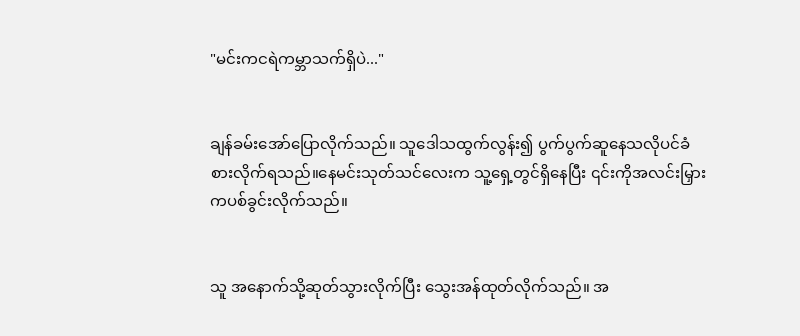"မင်းကငရဲကမ္ဘာသက်ရှိပဲ..."


ချန်ခမ်းအော်ပြောလိုက်သည်။ သူဒေါသထွက်လွန်း၍ ပွက်ပွက်ဆူနေသလိုပင်ခံစားလိုက်ရသည်။နေမင်းသုတ်သင်လေးက သူ့ရှေ့တွင်ရှိနေပြီး ၎င်းကိုအလင်းမြှားကပစ်ခွင်းလိုက်သည်။


သူ အနောက်သို့ဆုတ်သွားလိုက်ပြီး သွေးအန်ထုတ်လိုက်သည်။ အ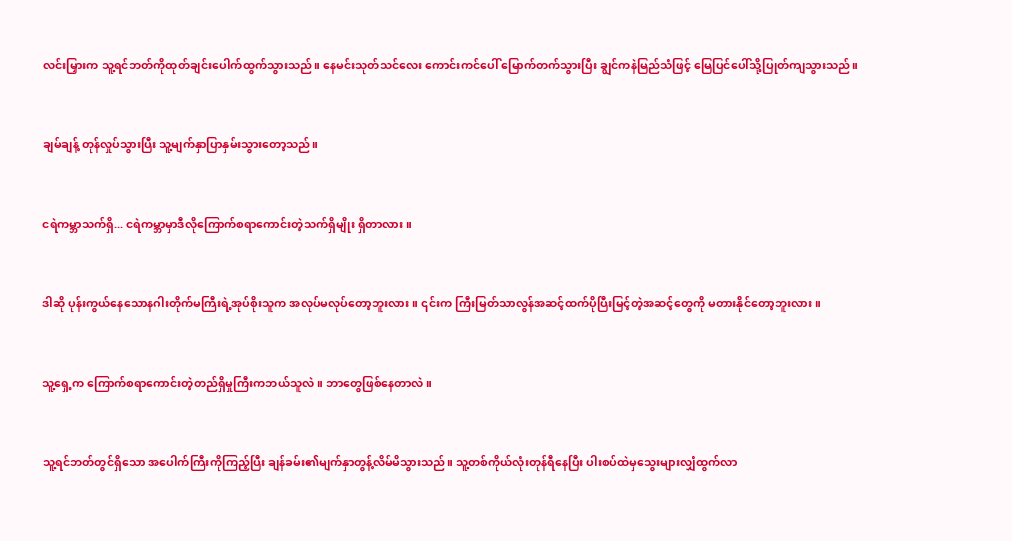လင်းမြှားက သူ့ရင်ဘတ်ကိုထုတ်ချင်းပေါက်ထွက်သွားသည်။ နေမင်းသုတ်သင်လေး ကောင်းကင်ပေါ် မြောက်တက်သွားပြီး ချွင်ကနဲမြည်သံဖြင့် မြေပြင်ပေါ်သို့ပြုတ်ကျသွားသည်။


ချမ်ချန့် တုန်လှုပ်သွားပြီး သူ့မျက်နှာပြာနှမ်းသွားတော့သည်။


ငရဲကမ္ဘာသက်ရှိ... ငရဲကမ္ဘာမှာဒီလိုကြောက်စရာကောင်းတဲ့သက်ရှိမျိုး ရှိတာလား။


ဒါဆို ပုန်းကွယ်နေသောနဂါးတိုက်မကြီးရဲ့အုပ်စိုးသူက အလုပ်မလုပ်တော့ဘူးလား။ ၎င်းက ကြီးမြတ်သာလွန်အဆင့်ထက်ပိုပြီးမြင့်တဲ့အဆင့်တွေကို မတားနိုင်တော့ဘူးလား။


သူ့ရှေ့က ကြောက်စရာကောင်းတဲ့တည်ရှိမှုကြီးကဘယ်သူလဲ။ ဘာတွေဖြစ်နေတာလဲ။


သူ့ရင်ဘတ်တွင်ရှိသော အပေါက်ကြီးကိုကြည့်ပြီး ချန်ခမ်း၏မျက်နှာတွန့်လိမ်မိသွားသည်။ သူ့တစ်ကိုယ်လုံးတုန်ရီနေပြီး ပါးစပ်ထဲမှသွေးများလျှံထွက်လာ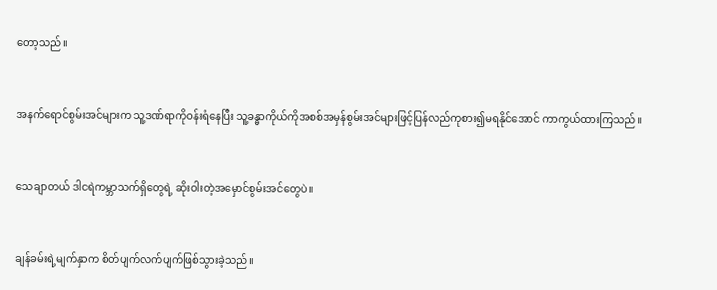တော့သည်။


အနက်ရောင်စွမ်းအင်များက သူ့ဒဏ်ရာကိုဝန်းရံနေပြီး သူ့ခန္ဓာကိုယ်ကိုအစစ်အမှန်စွမ်းအင်များဖြင့်ပြန်လည်ကုစား၍မရနိုင်အောင် ကာကွယ်ထားကြသည်။


သေချာတယ် ဒါငရဲကမ္ဘာသက်ရှိတွေရဲ့ ဆိုးဝါးတဲ့အမှောင်စွမ်းအင်တွေပဲ။


ချန်ခမ်းရဲ့မျက်နှာက စိတ်ပျက်လက်ပျက်ဖြစ်သွားခဲ့သည်။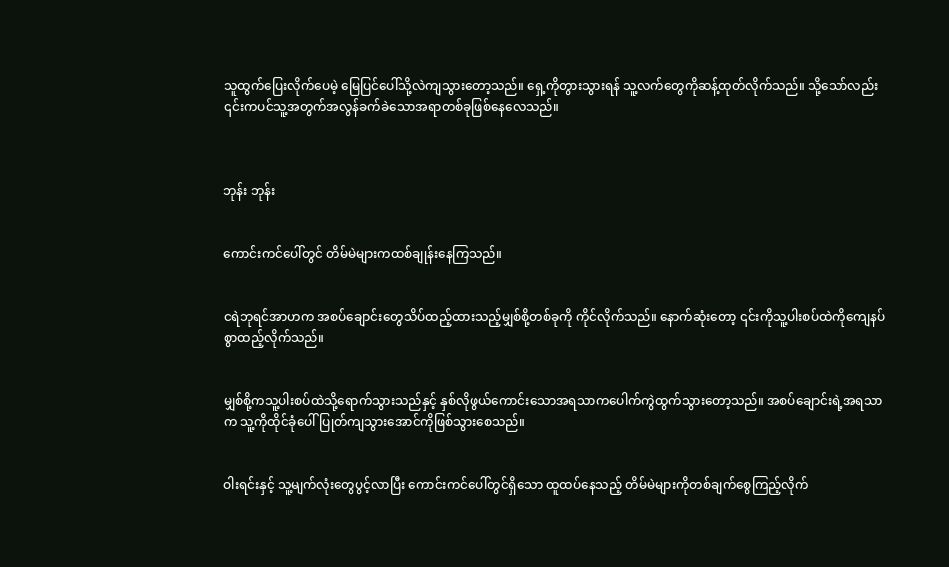သူထွက်ပြေးလိုက်ပေမဲ့ မြေပြင်ပေါ်သို့လဲကျသွားတော့သည်။ ရှေ့ကိုတွားသွားရန် သူ့လက်တွေကိုဆန့်ထုတ်လိုက်သည်။ သို့သော်လည်း ၎င်းကပင်သူ့အတွက်အလွန်ခက်ခဲသောအရာတစ်ခုဖြစ်နေလေသည်။



ဘုန်း ဘုန်း


ကောင်းကင်ပေါ်တွင် တိမ်မဲများကထစ်ချုန်းနေကြသည်။


ငရဲဘုရင်အာဟက အစပ်ချောင်းတွေသိပ်ထည့်ထားသည့်မျှစ်စို့တစ်ခုကို ကိုင်လိုက်သည်။ နောက်ဆုံးတော့ ၎င်းကိုသူ့ပါးစပ်ထဲကိုကျေနပ်စွာထည့်လိုက်သည်။


မျှစ်စို့ကသူ့ပါးစပ်ထဲသို့ရောက်သွားသည်နှင့် နှစ်လိုဖွယ်ကောင်းသောအရသာကပေါက်ကွဲထွက်သွားတော့သည်။ အစပ်ချောင်းရဲ့အရသာက သူ့ကိုထိုင်ခုံပေါ်ပြုတ်ကျသွားအောင်ကိုဖြစ်သွားစေသည်။


ဝါးရင်းနှင့် သူ့မျက်လုံးတွေပွင့်လာပြီး ကောင်းကင်ပေါ်တွင်ရှိသော ထူထပ်နေသည့် တိမ်မဲများကိုတစ်ချက်စွေကြည့်လိုက်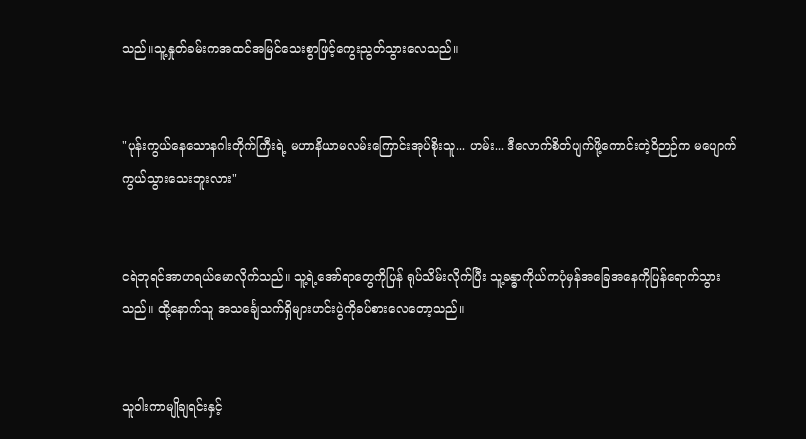သည်။သူ့နှုတ်ခမ်းကအထင်အမြင်သေးစွာဖြင့်ကွေးညွတ်သွားလေသည်။


"ပုန်းကွယ်နေသောနဂါးတိုက်ကြီးရဲ့ မဟာနိယာမလမ်းကြောင်းအုပ်စိုးသူ... ဟမ်း... ဒီလောက်စိတ်ပျက်ဖို့ကောင်းတဲ့ဝိဉာဉ်က မပျောက်ကွယ်သွားသေးဘူးလား"


ငရဲဘုရင်အာဟရယ်မောလိုက်သည်။ သူ့ရဲ့အော်ရာတွေကိုပြန် ရုပ်သိမ်းလိုက်ပြီး သူ့ခန္ဓာကိုယ်ကပုံမှန်အခြေအနေကိုပြန်ရောက်သွားသည်။ ထို့နောက်သူ အသင်္ချေသက်ရှိများဟင်းပွဲကိုခပ်စားလေတော့သည်။


သူဝါးကာမျိုချရင်းနှင့်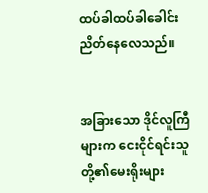ထပ်ခါထပ်ခါခေါင်းညိတ်နေလေသည်။


အခြားသော ဒိုင်လူကြီများက ငေးငိုင်ရင်းသူတို့၏မေးရိုးများ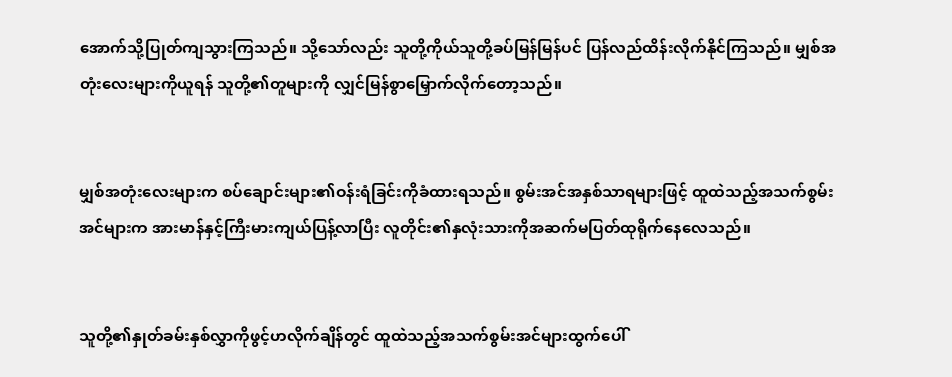အောက်သို့ပြုတ်ကျသွားကြသည်။ သို့သော်လည်း သူတို့ကိုယ်သူတို့ခပ်မြန်မြန်ပင် ပြန်လည်ထိန်းလိုက်နိုင်ကြသည်။ မျှစ်အတုံးလေးများကိုယူရန် သူတို့၏တူများကို လျှင်မြန်စွာမြှောက်လိုက်တော့သည်။


မျှစ်အတုံးလေးများက စပ်ချောင်းများ၏ဝန်းရံခြင်းကိုခံထားရသည်။ စွမ်းအင်အနှစ်သာရများဖြင့် ထူထဲသည့်အသက်စွမ်းအင်များက အားမာန်နှင့်ကြီးမားကျယ်ပြန့်လာပြီး လူတိုင်း၏နှလုံးသားကိုအဆက်မပြတ်ထုရိုက်နေလေသည်။


သူတို့၏နှုတ်ခမ်းနှစ်လွှာကိုဖွင့်ဟလိုက်ချိန်တွင် ထူထဲသည့်အသက်စွမ်းအင်များထွက်ပေါ်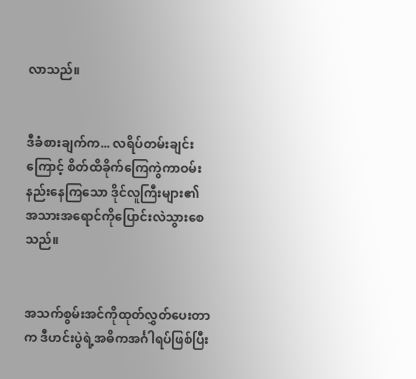လာသည်။


ဒီခံစားချက်က... လရိပ်တမ်းချင်းကြောင့် စိတ်ထိခိုက်ကြေကွဲကာဝမ်းနည်းနေကြသော ဒိုင်လူကြီးများ၏ အသားအရောင်ကိုပြောင်းလဲသွားစေသည်။


အသက်စွမ်းအင်ကိုထုတ်လွှတ်ပေးတာက ဒီဟင်းပွဲရဲ့အဓိကအင်္ဂါရပ်ဖြစ်ပြီး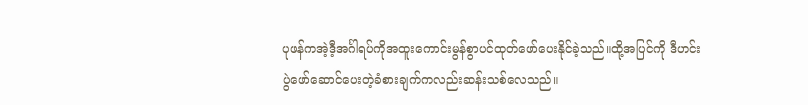ပုဖန်ကအဲ့ဒီ့အင်္ဂါရပ်ကိုအထူးကောင်းမွန်စွာပင်ထုတ်ဖော်ပေးနိုင်ခဲ့သည်။ထို့အပြင်ကို ဒီဟင်းပွဲဖော်ဆောင်ပေးတဲ့ခံစားချက်ကလည်းဆန်းသစ်လေသည်။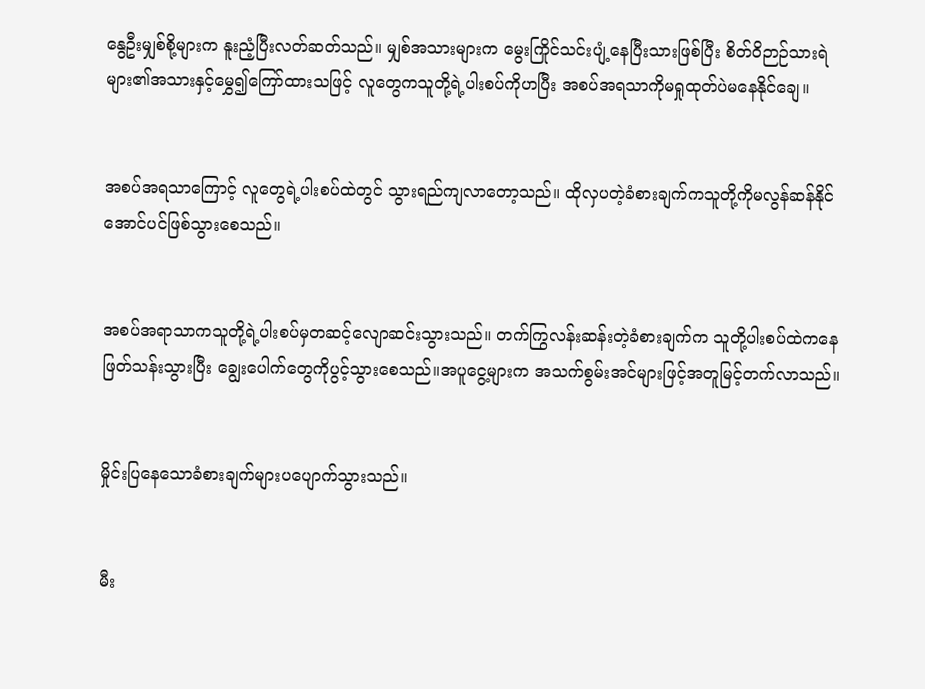နွေဦးမျှစ်စို့များက နူးညံ့ပြီးလတ်ဆတ်သည်။ မျှစ်အသားများက မွေးကြိုင်သင်းပျံ့နေပြီးသားဖြစ်ပြီး စိတ်ဝိဉာဉ်သားရဲများ၏အသားနှင့်မွှေ၍ကြော်ထားသဖြင့် လူတွေကသူတို့ရဲ့ပါးစပ်ကိုဟပြီး အစပ်အရသာကိုမရှုထုတ်ပဲမနေနိုင်ချေ။


အစပ်အရသာကြောင့် လူတွေရဲ့ပါးစပ်ထဲတွင် သွားရည်ကျလာတော့သည်။ ထိုလှပတဲ့ခံစားချက်ကသူတို့ကိုမလွန်ဆန်နိုင်အောင်ပင်ဖြစ်သွားစေသည်။


အစပ်အရာသာကသူတို့ရဲ့ပါးစပ်မှတဆင့်လျောဆင်းသွားသည်။ တက်ကြွလန်းဆန်းတဲ့ခံစားချက်က သူတို့ပါးစပ်ထဲကနေဖြတ်သန်းသွားပြီး ချွေးပေါက်တွေကိုပွင့်သွားစေသည်။အပူငွေ့များက အသက်စွမ်းအင်များဖြင့်အတူမြင့်တက်လာသည်။


မှိုင်းပြနေသောခံစားချက်များပပျောက်သွားသည်။


မီး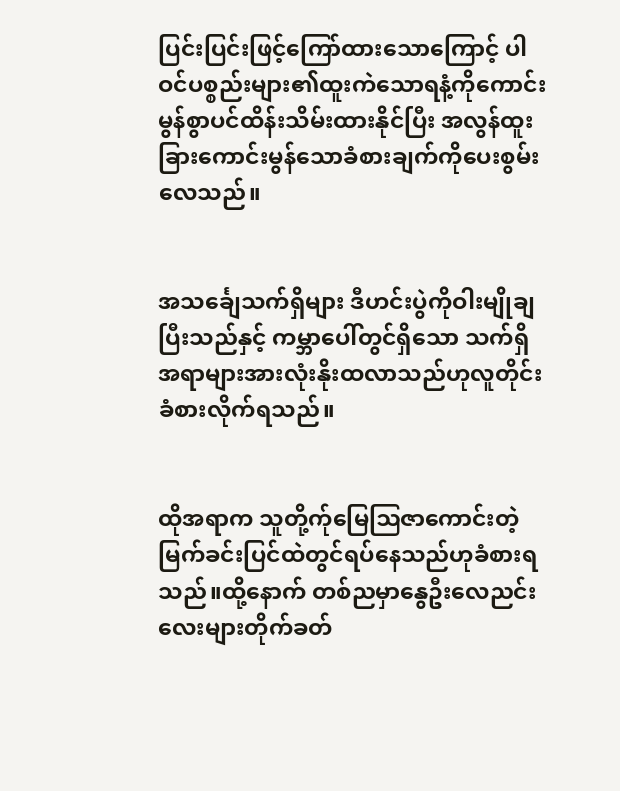ပြင်းပြင်းဖြင့်ကြော်ထားသောကြောင့် ပါဝင်ပစ္စည်းများ၏ထူးကဲသောရနံ့ကိုကောင်းမွန်စွာပင်ထိန်းသိမ်းထားနိုင်ပြီး အလွန်ထူးခြားကောင်းမွန်သောခံစားချက်ကိုပေးစွမ်းလေသည်။


အသင်္ချေသက်ရှိများ ဒီဟင်းပွဲကိုဝါးမျိုချပြီးသည်နှင့် ကမ္ဘာပေါ်တွင်ရှိသော သက်ရှိအရာများအားလုံးနိုးထလာသည်ဟုလူတိုင်းခံစားလိုက်ရသည်။


ထိုအရာက သူတို့က်ုမြေဩဇာကောင်းတဲ့မြက်ခင်းပြင်ထဲတွင်ရပ်နေသည်ဟုခံစားရသည်။ထို့နောက် တစ်ညမှာနွေဦးလေညင်းလေးများတိုက်ခတ်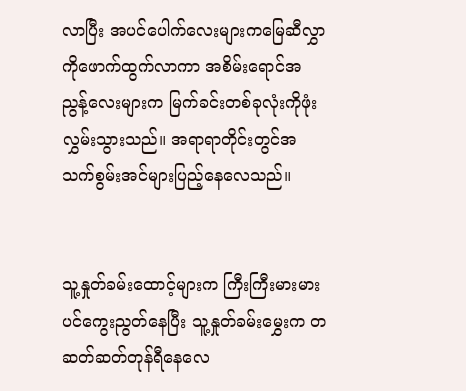လာပြီး အပင်ပေါက်လေးများကမြေဆီလွှာကိုဖောက်ထွက်လာကာ အစိမ်းရောင်အညွန့်လေးများက မြက်ခင်းတစ်ခုလုံးကိုဖုံးလွှမ်းသွားသည်။ အရာရာတိုင်းတွင်အသက်စွမ်းအင်များပြည့်နေလေသည်။


သူ့နှုတ်ခမ်းထောင့်များက ကြီးကြီးမားမားပင်ကွေးညွတ်နေပြီး သူ့နှုတ်ခမ်းမွှေးက တဆတ်ဆတ်တုန်ရီနေလေ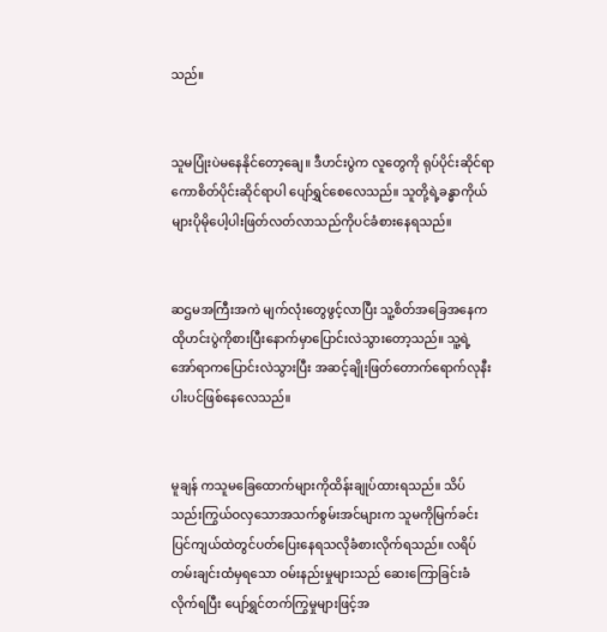သည်။


သူမပြုံးပဲမနေနိုင်တော့ချေ။ ဒီဟင်းပွဲက လူတွေကို ရုပ်ပိုင်းဆိုင်ရာကောစိတ်ပိုင်းဆိုင်ရာပါ ပျော်ရွှင်စေလေသည်။ သူတို့ရဲ့ခန္ဓာကိုယ်များပိုမိုပေါ့ပါးဖြတ်လတ်လာသည်ကိုပင်ခံစားနေရသည်။


ဆဌမအကြီးအကဲ မျက်လုံးတွေဖွင့်လာပြီး သူ့စိတ်အခြေအနေက ထိုဟင်းပွဲကိုစားပြီးနောက်မှာပြောင်းလဲသွားတော့သည်။ သူ့ရဲ့အော်ရာကပြောင်းလဲသွားပြီး အဆင့်ချိုးဖြတ်တောက်ရောက်လုနီးပါးပင်ဖြစ်နေလေသည်။


မူချန် ကသူမခြေထောက်များကိုထိန်းချုပ်ထားရသည်။ သိပ်သည်းကြွယ်ဝလှသောအသက်စွမ်းအင်များက သူမကိုမြက်ခင်းပြင်ကျယ်ထဲတွင်ပတ်ပြေးနေရသလိုခံစားလိုက်ရသည်။ လရိပ်တမ်းချင်းထံမှရသော ဝမ်းနည်းမှုများသည် ဆေးကြောခြင်းခံလိုက်ရပြီး ပျော်ရွှင်တက်ကြွမှုများဖြင့်အ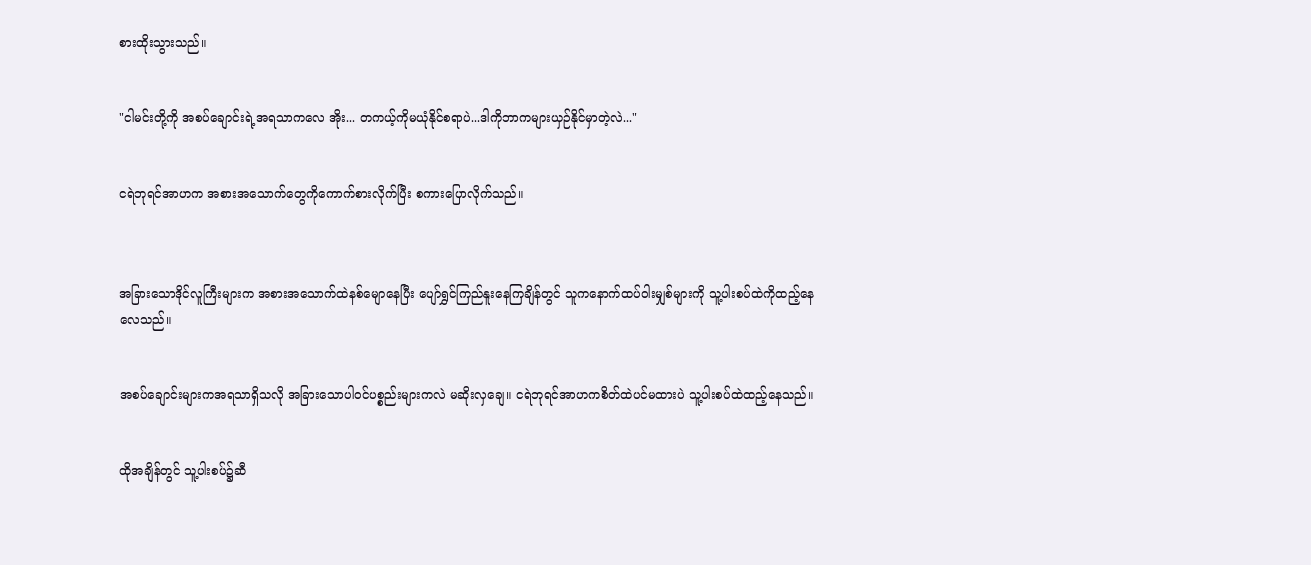စားထိုးသွားသည်။


"ငါမင်းတို့ကို အစပ်ချောင်းရဲ့အရသာကလေ အိုး... တကယ့်ကိုမယုံနိုင်စရာပဲ...ဒါကိုဘာကများယှဉ်နိုင်မှာတဲ့လဲ..."


ငရဲဘုရင်အာဟက အစားအသောက်တွေကိုကောက်စားလိုက်ပြီး စကားပြောလိုက်သည်။



အခြားသောဒိုင်လူကြီးများက အစားအသောက်ထဲနစ်မျောနေပြီး ပျော်ရွှင်ကြည်နူးနေကြချိန်တွင် သူကနောက်ထပ်ဝါးမျှစ်များကို သူ့ပါးစပ်ထဲကိုထည့်နေလေသည်။


အစပ်ချောင်းများကအရသာရှိသလို အခြားသောပါဝင်ပစ္စည်းများကလဲ မဆိုးလှချေ။ ငရဲဘုရင်အာဟကစိတ်ထဲပင်မထားပဲ သူ့ပါးစပ်ထဲထည့်နေသည်။


ထိုအချိန်တွင် သူ့ပါးစပ်၌ဆီ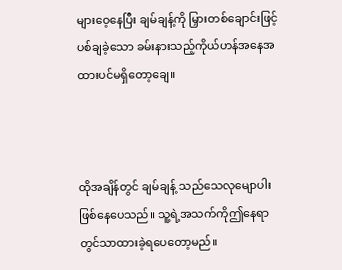များဝေ့နေပြီး ချမ်ချန့်ကို မြှားတစ်ချောင်းဖြင့်ပစ်ချခဲ့သော ခမ်းနားသည့်ကိုယ်ဟန်အနေအထားပင်မရှိတော့ချေ။



ထိုအချိန်တွင် ချမ်ချန့် သည်သေလုမျောပါးဖြစ်နေပေသည်။ သူ့ရဲ့အသက်ကိုဤနေရာတွင်သာထားခဲ့ရပေတော့မည်။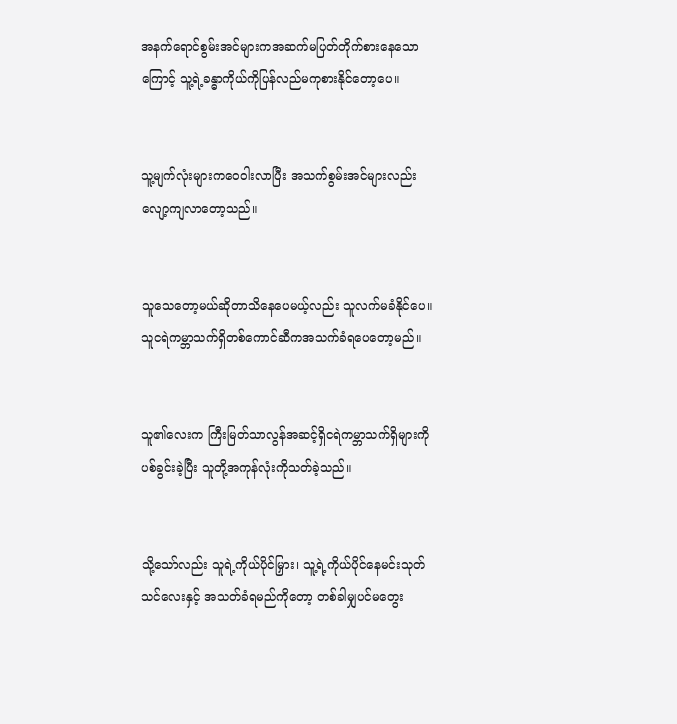အနက်ရောင်စွမ်းအင်များကအဆက်မပြတ်တိုက်စားနေသောကြောင့် သူ့ရဲ့ခန္ဓာကိုယ်ကိုပြန်လည်မကုစားနိုင်တော့ပေ။


သူ့မျက်လုံးများကဝေဝါးလာပြီး အသက်စွမ်းအင်များလည်းလျော့ကျလာတော့သည်။


သူသေတော့မယ်ဆိုတာသိနေပေမယ့်လည်း သူလက်မခံနိုင်ပေ။ သူငရဲကမ္ဘာသက်ရှိတစ်ကောင်ဆီကအသက်ခံရပေတော့မည်။


သူ၏လေးက ကြီးမြတ်သာလွန်အဆင့်ရှိငရဲကမ္ဘာသက်ရှိများကိုပစ်ခွင်းခဲ့ပြီး သူတို့အကုန်လုံးကိုသတ်ခဲ့သည်။


သို့သော်လည်း သူရဲ့ကိုယ်ပိုင်မြှား၊ သူ့ရဲ့ကိုယ်ပိုင်နေမင်းသုတ်သင်လေးနှင့် အသတ်ခံရမည်ကိုတော့ တစ်ခါမျှပင်မတွေး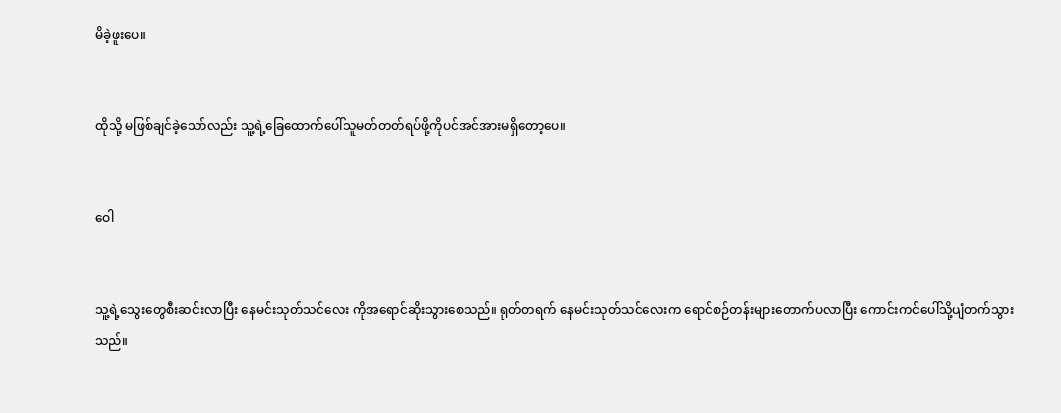မိခဲ့ဖူးပေ။


ထိုသို့ မဖြစ်ချင်ခဲ့သော်လည်း သူ့ရဲ့ခြေထောက်ပေါ်သူမတ်တတ်ရပ်ဖို့ကိုပင်အင်အားမရှိတော့ပေ။


ဝေါ


သူ့ရဲ့သွေးတွေစီးဆင်းလာပြီး နေမင်းသုတ်သင်လေး ကိုအရောင်ဆိုးသွားစေသည်။ ရုတ်တရက် နေမင်းသုတ်သင်လေးက ရောင်စဉ်တန်းများတောက်ပလာပြီး ကောင်းကင်ပေါ်သို့ပျံတက်သွားသည်။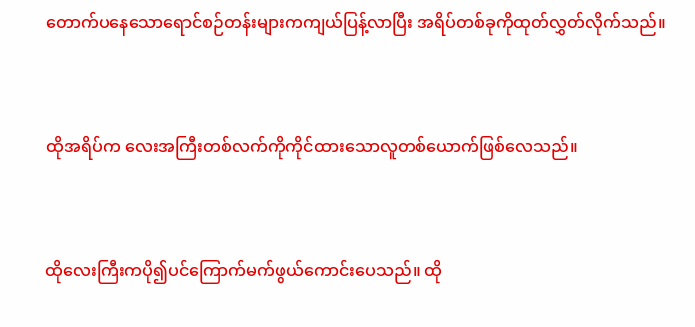တောက်ပနေသောရောင်စဉ်တန်းများကကျယ်ပြန့်လာပြီး အရိပ်တစ်ခုကိုထုတ်လွှတ်လိုက်သည်။


ထိုအရိပ်က လေးအကြီးတစ်လက်ကိုကိုင်ထားသောလူတစ်ယောက်ဖြစ်လေသည်။


ထိုလေးကြီးကပို၍ပင်ကြောက်မက်ဖွယ်ကောင်းပေသည်။ ထို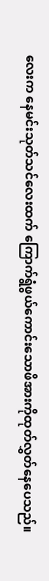လေးက နေမင်းသုတ်သင်လေးထက် ကြောက်ရွံဖွယ်ကောင်းသောဖိအားကိုထုတ်လွှတ်နေပေသည်။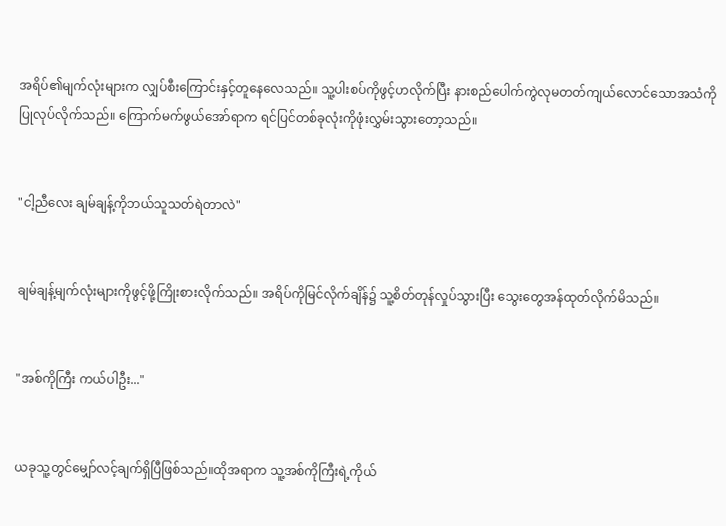အရိပ်၏မျက်လုံးများက လျှပ်စီးကြောင်းနှင့်တူနေလေသည်။ သူ့ပါးစပ်ကိုဖွင့်ဟလိုက်ပြီး နားစည်ပေါက်ကွဲလုမတတ်ကျယ်လောင်သောအသံကိုပြုလုပ်လိုက်သည်။ ကြောက်မက်ဖွယ်အော်ရာက ရင်ပြင်တစ်ခုလုံးကိုဖုံးလွှမ်းသွားတော့သည်။


"ငါ့ညီလေး ချမ်ချန့်ကိုဘယ်သူသတ်ရဲတာလဲ"


ချမ်ချန့်မျက်လုံးများကိုဖွင့်ဖို့ကြိုးစားလိုက်သည်။ အရိပ်ကိုမြင်လိုက်ချိန်၌ သူ့စိတ်တုန်လှုပ်သွားပြီး သွေးတွေအန်ထုတ်လိုက်မိသည်။


"အစ်ကိုကြီး ကယ်ပါဦး..."


ယခုသူ့တွင်မျှော်လင့်ချက်ရှိပြီဖြစ်သည်။ထိုအရာက သူ့အစ်ကိုကြီးရဲ့ကိုယ်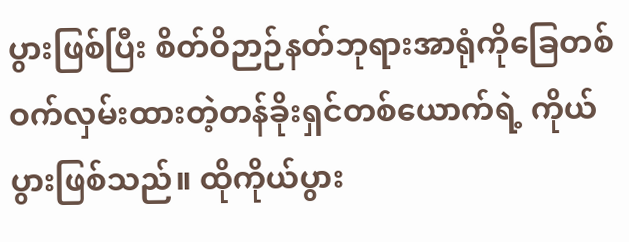ပွားဖြစ်ပြီး စိတ်ဝိဉာဉ်နတ်ဘုရားအာရုံကိုခြေတစ်ဝက်လှမ်းထားတဲ့တန်ခိုးရှင်တစ်ယောက်ရဲ့ ကိုယ်ပွားဖြစ်သည်။ ထိုကိုယ်ပွား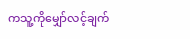ကသူ့ကိုမျှော်လင့်ချက်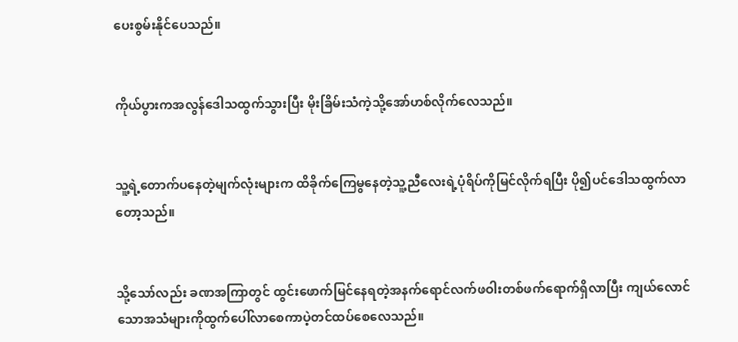ပေးစွမ်းနိုင်ပေသည်။


ကိုယ်ပွားကအလွန်ဒေါသထွက်သွားပြီး မိုးခြိမ်းသံကဲ့သို့အော်ဟစ်လိုက်လေသည်။


သူ့ရဲ့တောက်ပနေတဲ့မျက်လုံးများက ထိခိုက်ကြေမွနေတဲ့သူ့ညီလေးရဲ့ပုံရိပ်ကိုမြင်လိုက်ရပြီး ပို၍ပင်ဒေါသထွက်လာတော့သည်။


သို့သော်လည်း ခဏအကြာတွင် ထွင်းဖောက်မြင်နေရတဲ့အနက်ရောင်လက်ဖဝါးတစ်ဖက်ရောက်ရှိလာပြီး ကျယ်လောင်သောအသံများကိုထွက်ပေါ်လာစေကာပဲ့တင်ထပ်စေလေသည်။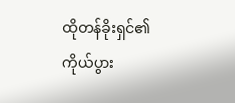ထိုတန်ခိုးရှင်၏ကိုယ်ပွား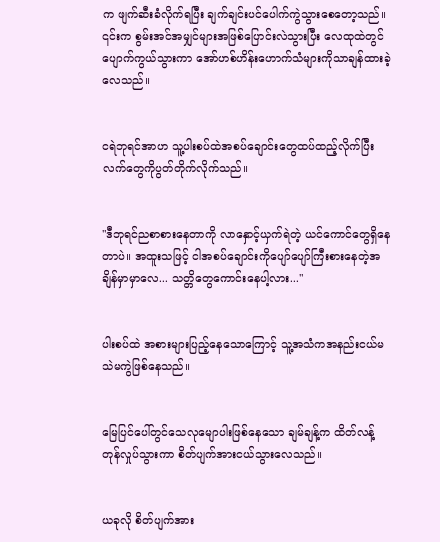က ဖျက်ဆီးခံလိုက်ရပြီး ချက်ချင်းပင်ပေါက်ကွဲသွားစေတော့သည်။ ၎င်းက စွမ်းအင်အမျှင်များအဖြစ်ပြောင်းလဲသွားပြီး လေထုထဲတွင်ပျောက်ကွယ်သွားကာ အော်ဟစ်ဟိန်းဟောက်သံများကိုသာချန်ထားခဲ့လေသည်။


ငရဲဘုရင်အာဟ သူ့ပါးစပ်ထဲအစပ်ချောင်းတွေထပ်ထည့်လိုက်ပြီး လက်တွေကိုပွတ်တိုက်လိုက်သည်။


"ဒီဘုရင်ညစာစားနေတာကို လာနှောင့်ယှက်ရဲတဲ့ ယင်ကောင်တွေရှိနေတာပဲ။ အထူးသဖြင့် ငါအစပ်ချောင်းကိုပျော်ပျော်ကြီးစားနေတဲ့အချိန်မှာမှာလေ... သတ္တိတွေကောင်းနေပါ့လား..."


ပါးစပ်ထဲ အစားများပြည့်နေသောကြောင့် သူ့အသံကအနည်းငယ်မသဲမကွဲဖြစ်နေသည်။


မြေပြင်ပေါ်တွင်သေလုမျောပါးဖြစ်နေသော ချမ်ချန့်က ထိတ်လန့်တုန်လှုပ်သွားကာ စိတ်ပျက်အားငယ်သွားလေသည်။


ယခုလို စိတ်ပျက်အား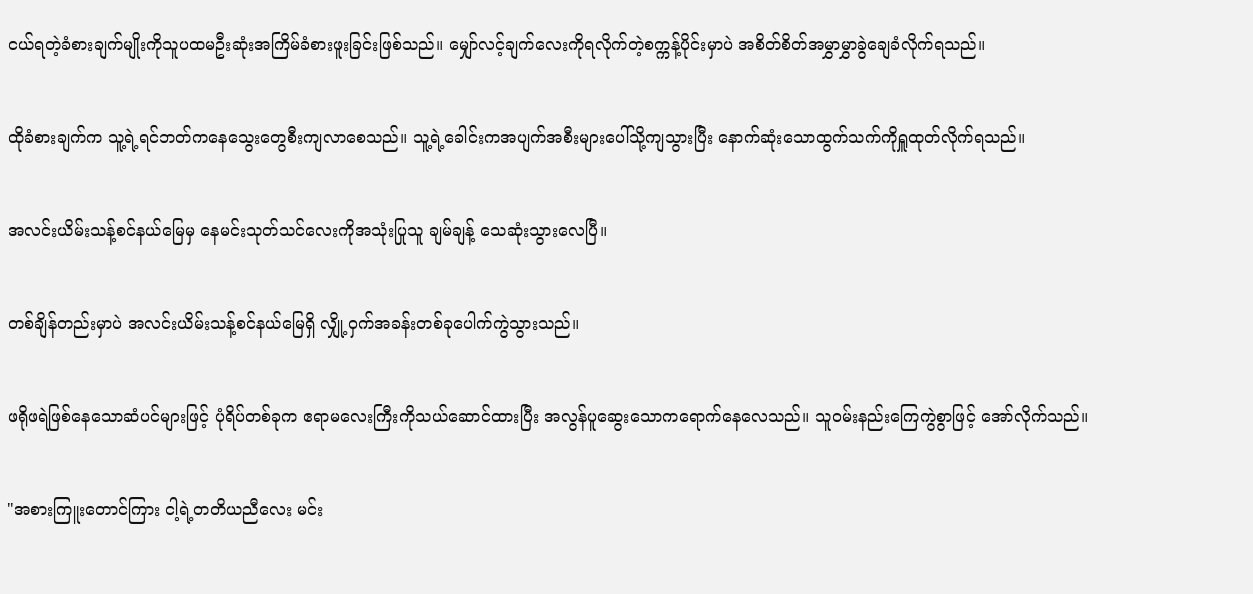ငယ်ရတဲ့ခံစားချက်မျိုးကိုသူပထမဦးဆုံးအကြိမ်ခံစားဖူးခြင်းဖြစ်သည်။ မျှော်လင့်ချက်လေးကိုရလိုက်တဲ့စက္ကန့်ပိုင်းမှာပဲ အစိတ်စိတ်အမွှာမွှာခွဲချေခံလိုက်ရသည်။


ထိုခံစားချက်က သူ့ရဲ့ရင်ဘတ်ကနေသွေးတွေစီးကျလာစေသည်။ သူ့ရဲ့ခေါင်းကအပျက်အစီးများပေါ်သို့ကျသွားပြီး နောက်ဆုံးသောထွက်သက်ကိုရှူထုတ်လိုက်ရသည်။


အလင်းယိမ်းသန့်စင်နယ်မြေမှ နေမင်းသုတ်သင်လေးကိုအသုံးပြုသူ ချမ်ချန့် သေဆုံးသွားလေပြီ။


တစ်ချိန်တည်းမှာပဲ အလင်းယိမ်းသန့်စင်နယ်မြေရှိ လျှို့ဝှက်အခန်းတစ်ခုပေါက်ကွဲသွားသည်။


ဖရိုဖရဲဖြစ်နေသောဆံပင်များဖြင့် ပုံရိပ်တစ်ခုက ဧရာမလေးကြီးကိုသယ်ဆောင်ထားပြီး အလွန်ပူဆွေးသောကရောက်နေလေသည်။ သူဝမ်းနည်းကြေကွဲစွာဖြင့် အော်လိုက်သည်။


"အစားကြူးတောင်ကြား ငါ့ရဲ့တတိယညီလေး မင်း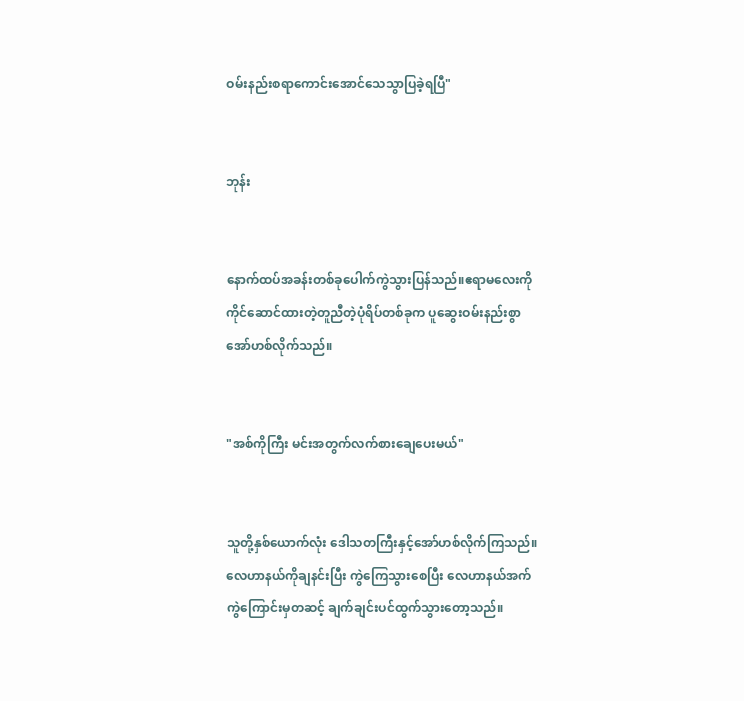ဝမ်းနည်းစရာကောင်းအောင်သေသွာပြခဲ့ရပြီ"


ဘုန်း


နောက်ထပ်အခန်းတစ်ခုပေါက်ကွဲသွားပြန်သည်။ဧရာမလေးကို ကိုင်ဆောင်ထားတဲ့တူညီတဲ့ပုံရိပ်တစ်ခုက ပူဆွေးဝမ်းနည်းစွာအော်ဟစ်လိုက်သည်။


"အစ်ကိုကြီး မင်းအတွက်လက်စားချေပေးမယ်"


သူတို့နှစ်ယောက်လုံး ဒေါသတကြီးနှင့်အော်ဟစ်လိုက်ကြသည်။ လေဟာနယ်ကိုချနင်းပြီး ကွဲကြေသွားစေပြီး လေဟာနယ်အက်ကွဲကြောင်းမှတဆင့် ချက်ချင်းပင်ထွက်သွားတော့သည်။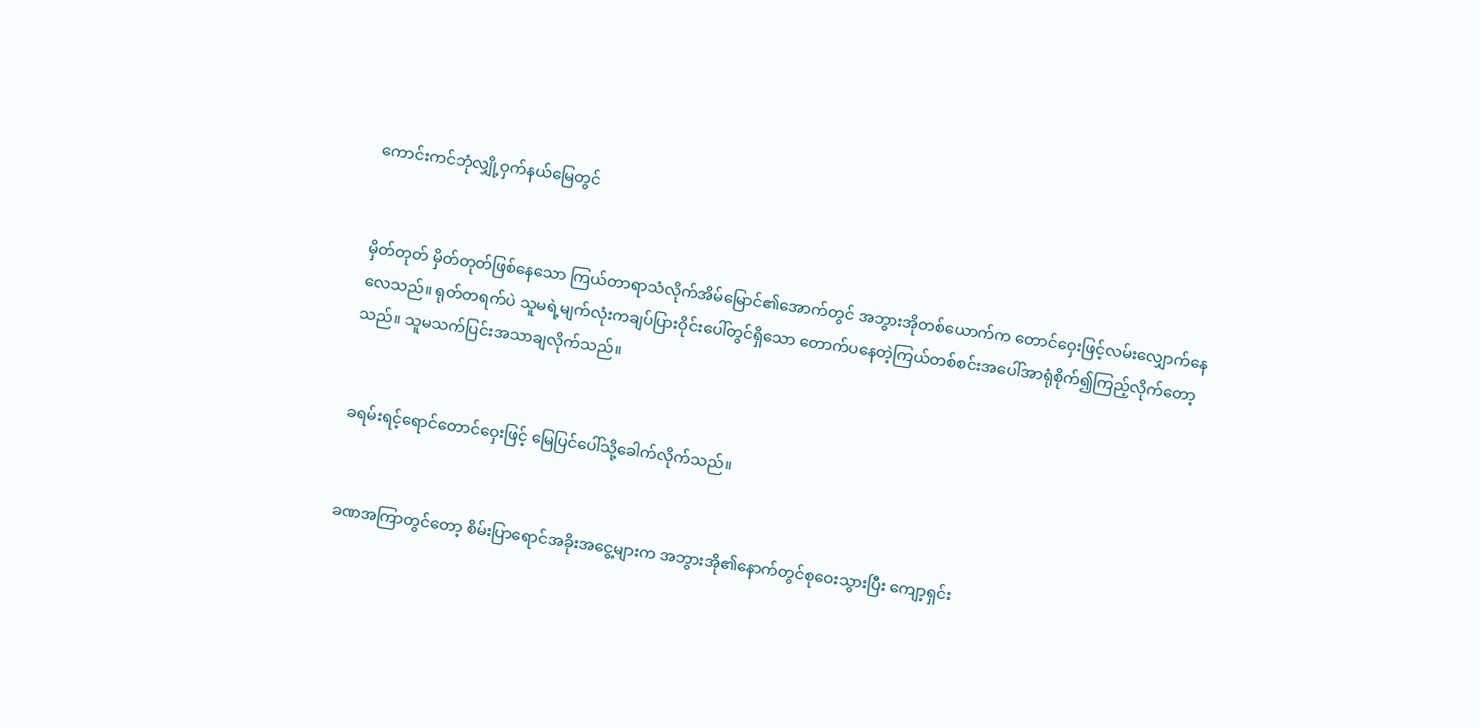ကောင်းကင်ဘုံလျှို့ဝှက်နယ်မြေတွင်


မှိတ်တုတ် မှိတ်တုတ်ဖြစ်နေသော ကြယ်တာရာသံလိုက်အိမ်မြောင်၏အောက်တွင် အဘွားအိုတစ်ယောက်က တောင်ဝှေးဖြင့်လမ်းလျှောက်နေလေသည်။ ရုတ်တရက်ပဲ သူမရဲ့မျက်လုံးကချပ်ပြားဝိုင်းပေါ်တွင်ရှိသော တောက်ပနေတဲ့ကြယ်တစ်စင်းအပေါ်အာရုံစိုက်၍ကြည့်လိုက်တော့သည်။ သူမသက်ပြင်းအသာချလိုက်သည်။


ခရမ်းရင့်ရောင်တောင်ဝှေးဖြင့် မြေပြင်ပေါ်သို့ခေါက်လိုက်သည်။


ခဏအကြာတွင်တော့ စိမ်းပြာရောင်အခိုးအငွေ့များက အဘွားအို၏နောက်တွင်စုဝေးသွားပြီး ကျော့ရှင်း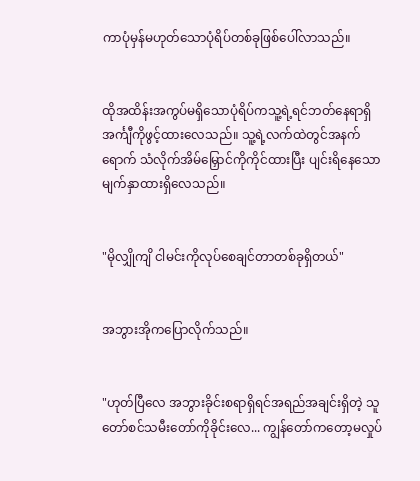ကာပုံမှန်မဟုတ်သောပုံရိပ်တစ်ခုဖြစ်ပေါ်လာသည်။


ထိုအထိန်းအကွပ်မရှိသောပုံရိပ်ကသူ့ရဲ့ရင်ဘတ်နေရာရှိ အင်္ကျီကိုဖွင့်ထားလေသည်။ သူ့ရဲ့လက်ထဲတွင်အနက်ရောက် သံလိုက်အိမ်မြှောင်ကိုကိုင်ထားပြီး ပျင်းရိနေသောမျက်နှာထားရှိလေသည်။


"မိုလျှိုကျိ ငါမင်းကိုလုပ်စေချင်တာတစ်ခုရှိတယ်"


အဘွားအိုကပြောလိုက်သည်။


"ဟုတ်ပြီလေ အဘွားခိုင်းစရာရှိရင်အရည်အချင်းရှိတဲ့ သူတော်စင်သမီးတော်ကိုခိုင်းလေ... ကျွန်တော်ကတော့မလှုပ်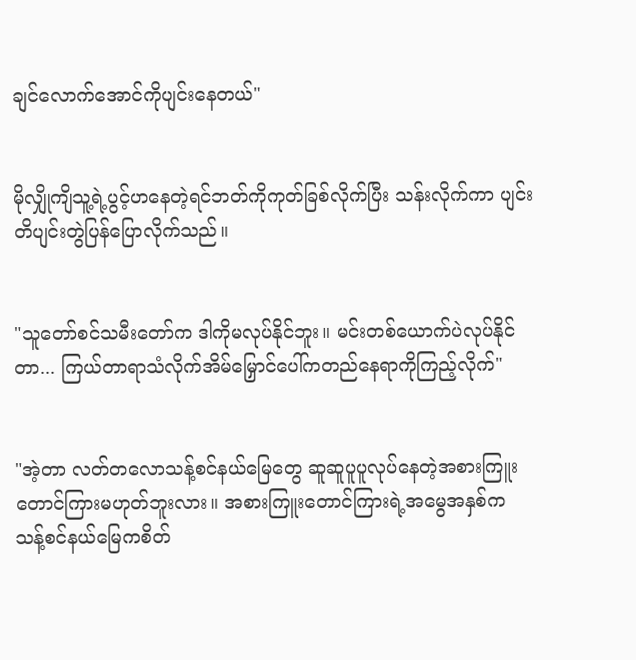ချင်လောက်အောင်ကိုပျင်းနေတယ်"


မိုလျှိုကျိသူ့ရဲ့ပွင့်ဟနေတဲ့ရင်ဘတ်ကိုကုတ်ခြစ်လိုက်ပြီး သန်းလိုက်ကာ ပျင်းတိပျင်းတွဲပြန်ပြောလိုက်သည်။


"သူတော်စင်သမီးတော်က ဒါကိုမလုပ်နိုင်ဘူး။ မင်းတစ်ယောက်ပဲလုပ်နိုင်တာ... ကြယ်တာရာသံလိုက်အိမ်မြှောင်ပေါ်ကတည်နေရာကိုကြည့်လိုက်"


"အဲ့တာ လတ်တလောသန့်စင်နယ်မြေတွေ ‌ဆူဆူပူပူလုပ်နေတဲ့အစားကြူးတောင်ကြားမဟုတ်ဘူးလား။ အစားကြူးတောင်ကြားရဲ့အမွေအနှစ်က သန့်စင်နယ်မြေကစိတ်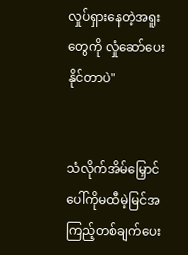လှုပ်ရှားနေတဲ့အရူးတွေကို လှုံဆော်ပေးနိုင်တာပဲ"


သံလိုက်အိမ်မြှောင်ပေါ်ကိုမထီမဲ့မြင်အကြည့်တစ်ချက်ပေး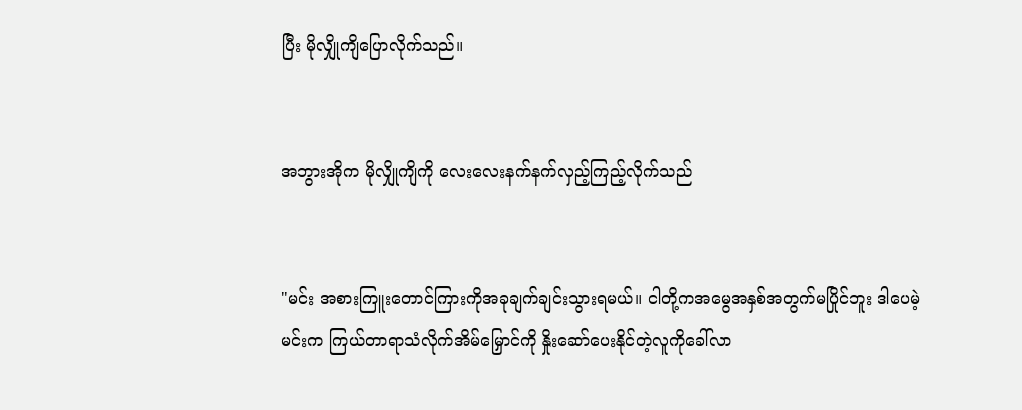ပြီး မိုလျှိုကျိပြောလိုက်သည်။


အဘွားအိုက မိုလျှိုကျိကို လေးလေးနက်နက်လှည့်ကြည့်လိုက်သည်


"မင်း အစားကြူးတောင်ကြားကိုအခုချက်ချင်းသွားရမယ်။ ငါတို့ကအမွေအနှစ်အတွက်မပြိုင်ဘူး ဒါပေမဲ့ မင်းက ကြယ်တာရာသံလိုက်အိမ်မြှောင်ကို နှိုးဆော်ပေးနိုင်တဲ့လူကိုခေါ်လာ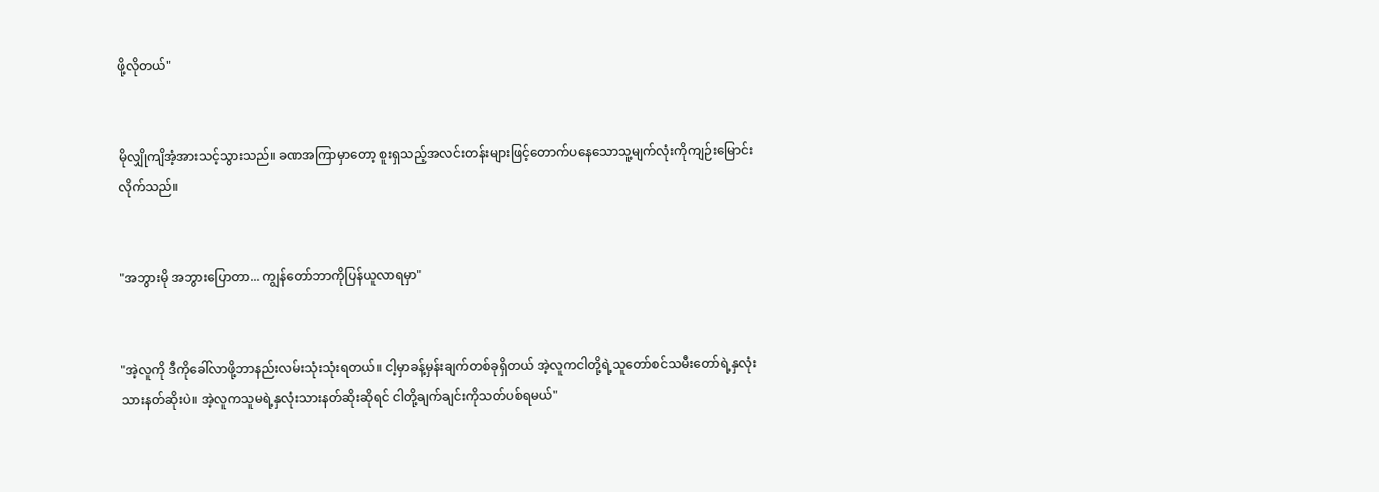ဖို့လိုတယ်"


မိုလျှိုကျိအံ့အားသင့်သွားသည်။ ခဏအကြာမှာတော့ စူးရှသည့်အလင်းတန်းများဖြင့်တောက်ပနေသောသူ့မျက်လုံးကိုကျဉ်းမြောင်းလိုက်သည်။


"အဘွားမို အဘွားပြောတာ... ကျွန်တော်ဘာကိုပြန်ယူလာရမှာ"


"အဲ့လူကို ဒီကိုခေါ်လာဖို့ဘာနည်းလမ်းသုံးသုံးရတယ်။ ငါ့မှာခန့်မှန်းချက်တစ်ခုရှိတယ် အဲ့လူကငါတို့ရဲ့သူတော်စင်သမီးတော်ရဲ့နှလုံးသားနတ်ဆိုးပဲ။ အဲ့လူကသူမရဲ့နှလုံးသားနတ်ဆိုးဆိုရင် ငါတို့ချက်ချင်းကိုသတ်ပစ်ရမယ်"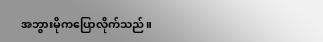အဘွားမိုကပြောလိုက်သည်။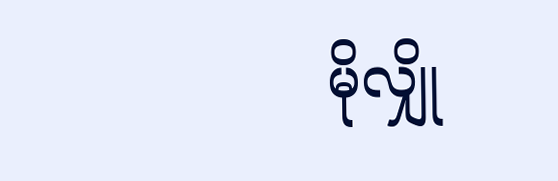မိုလျှို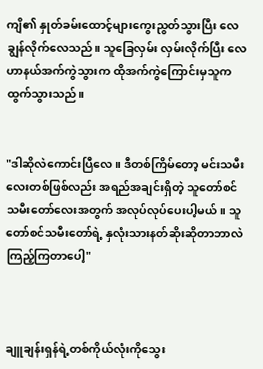ကျိ၏ နှုတ်ခမ်းထောင့်များကွေးညွတ်သွားပြီး လေချွန်လိုက်လေသည်။ သူခြေလှမ်း လှမ်းလိုက်ပြီး လေဟာနယ်အက်ကွဲသွားက ထိုအက်ကွဲကြောင်းမှသူကထွက်သွားသည်။


"ဒါဆိုလဲကောင်းပြီလေ။ ဒီတစ်ကြိမ်တော့ မင်းသမီးလေးတစ်ဖြစ်လည်း အရည်အချင်းရှိတဲ့ သူတော်စင်သမီးတော်လေးအတွက် အလုပ်လုပ်ပေးပါ့မယ်။ သူတော်စင်သမီးတော်ရဲ့ နှလုံးသားနတ်ဆိုးဆိုတာဘာလဲကြည့်ကြတာပေါ့"



ချူချန်းရှန်ရဲ့တစ်ကိုယ်လုံးကိုသွေး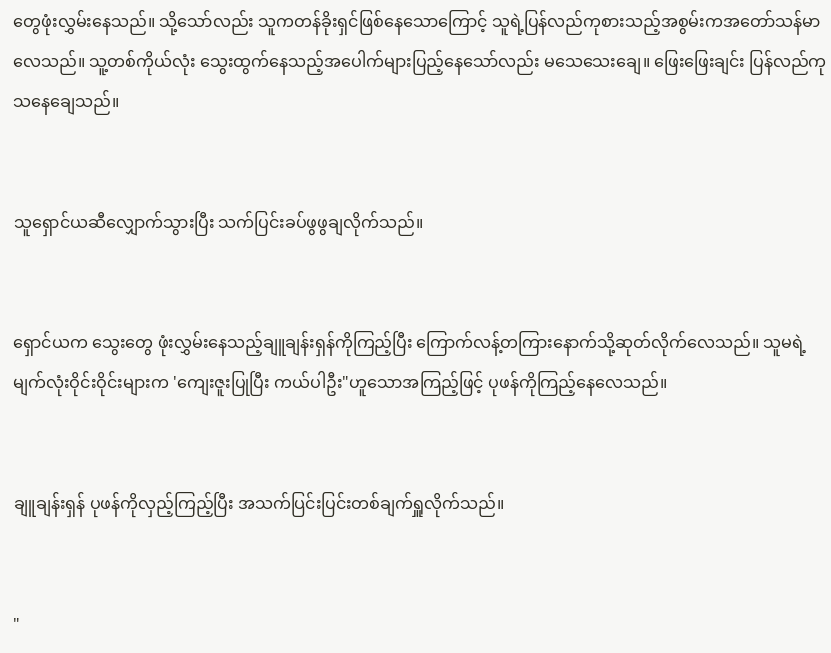တွေဖုံးလွှမ်းနေသည်။ သို့သော်လည်း သူကတန်ခိုးရှင်ဖြစ်နေသောကြောင့် သူရဲ့ပြန်လည်ကုစားသည့်အစွမ်းကအတော်သန်မာလေသည်။ သူ့တစ်ကိုယ်လုံး သွေးထွက်နေသည့်အပေါက်များပြည့်နေသော်လည်း မသေသေးချေ။ ဖြေးဖြေးချင်း ပြန်လည်ကုသနေချေသည်။


သူရှောင်ယဆီလျှောက်သွားပြီး သက်ပြင်းခပ်ဖွဖွချလိုက်သည်။


ရှောင်ယက သွေးတွေ ဖုံးလွှမ်းနေသည့်ချူချန်းရှန်ကိုကြည့်ပြီး ကြောက်လန့်တကြားနောက်သို့ဆုတ်လိုက်လေသည်။ သူမရဲ့မျက်လုံးဝိုင်းဝိုင်းများက 'ကျေးဇူးပြုပြီး ကယ်ပါဦး"ဟူသောအကြည့်ဖြင့် ပုဖန်ကိုကြည့်နေလေသည်။


ချူချန်းရှန် ပုဖန်ကိုလှည့်ကြည့်ပြီး အသက်ပြင်းပြင်းတစ်ချက်ရှူလိုက်သည်။


"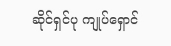ဆိုင်ရှင်ပု ကျုပ်ရှောင်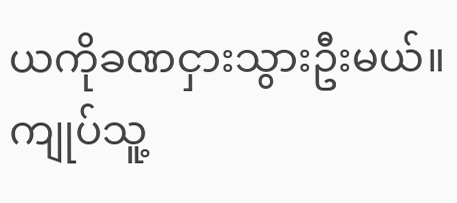ယကိုခဏငှားသွားဦးမယ်။ ကျုပ်သူ့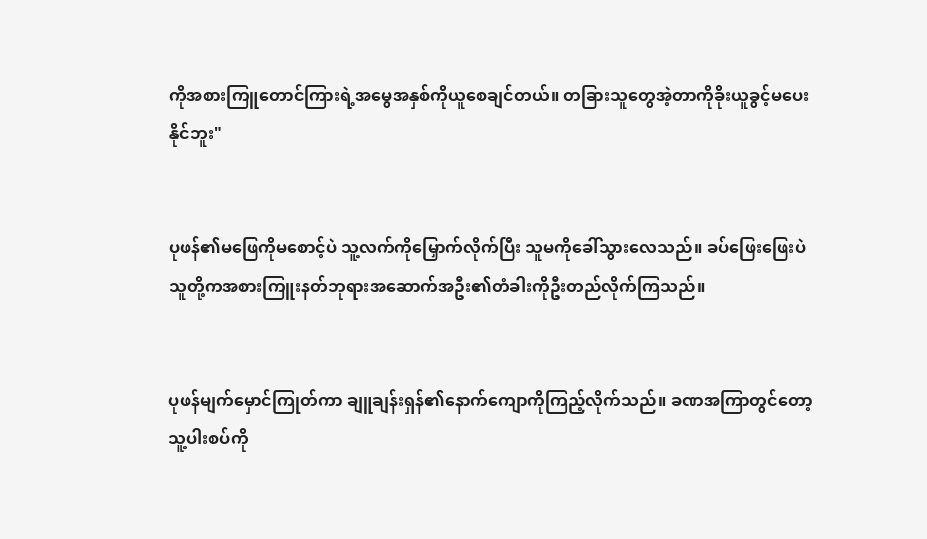ကိုအစားကြူတောင်ကြားရဲ့အမွေအနှစ်ကိုယူစေချင်တယ်။ တခြားသူတွေအဲ့တာကိုခိုးယူခွင့်မပေးနိုင်ဘူး"


ပုဖန်၏မဖြေကိုမစောင့်ပဲ သူ့လက်ကိုမြှောက်လိုက်ပြီး သူမကိုခေါ်သွားလေသည်။ ခပ်ဖြေးဖြေးပဲ သူတို့ကအစားကြူးနတ်ဘုရားအဆောက်အဦး၏တံခါးကိုဦးတည်လိုက်ကြသည်။


ပုဖန်မျက်မှောင်ကြုတ်ကာ ချူချန်းရှန်၏နောက်ကျောကိုကြည့်လိုက်သည်။ ခဏအကြာတွင်တော့ သူ့ပါးစပ်ကို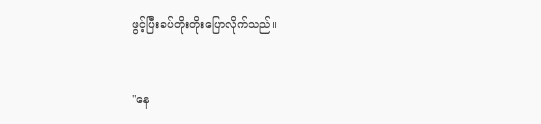ဖွင့်ပြီးခပ်တိုးတိုးပြောလိုက်သည်။


"နေ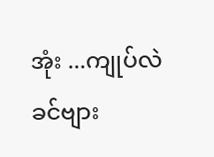အုံး ...ကျုပ်လဲခင်ဗျား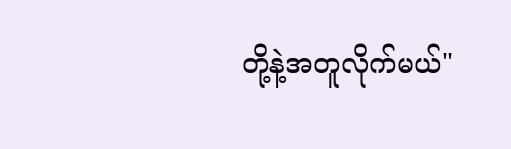တို့နဲ့အတူလိုက်မယ်"